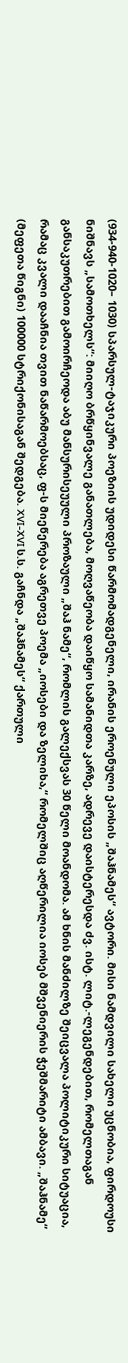(934-940-1020– 1030) სპარსულ-ტაჯიკური პოეზიის უდიდესი წარმომადგენელი, ირანის ეროენული ეპოსის „შაჰნამეს“ ავტორი. მისი ნამდვილი სახელი უცნობია, ფირდოუსი ნიშნავს „სამოთხელს“: მიიღო ბრწყინვალე განათლება, მოღვაწეობა დაიწყო სამანიდთა კარზე, ადრევე დაისტერესდა ძვ. ისტ. ლიტ.-ლეგენდებით, რომელთაგან განსაკუთრებით გამოირჩეოდა აბუ მანსურისეუული პროზაული „შაჰ ნამე“, რომლის გალექსვას 30 წელი მოანდომა. ამ ხნის მანძილზე შეიცვალა პოლიტიკური სიტუაცია, რამაც კვალი დააჩნია თვით ნაწარმოებსაც, ფ-ს მიეწერება აგრეთვე პოემა „იოსები და ზელიხა,“ რომელშიც აღწერილია იოსებ მშვენიერის ჭეშმარიტი ამბავი. „შაჰნამე“ (მეფეთა წიგნი) 100000 სტრიქონისაგან შედგება. XVI-XVI ს.ს. გაჩნდა „შაჰნამეს“ ქართული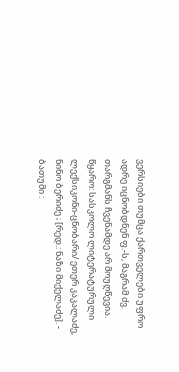ვერსიები თუმცა ქართველები უფრო ადრე იცნობდნენ ფ.-ს, მაგრამ ძვ. თარგმანს ჩვენამდე არ მოუღწევია.
წყარო: სასკოლო ლიტერატურული ლექსიკონი-ცნობარი/ ეთერ კაკალაძე, ნინო ბერიძე ; [რედ.: ნაზი მიქელაძე]. - ბათუმი :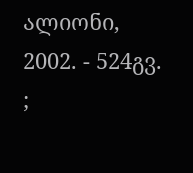ალიონი, 2002. - 524გვ. ;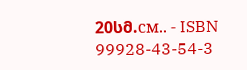20სმ.см.. - ISBN 99928-43-54-3